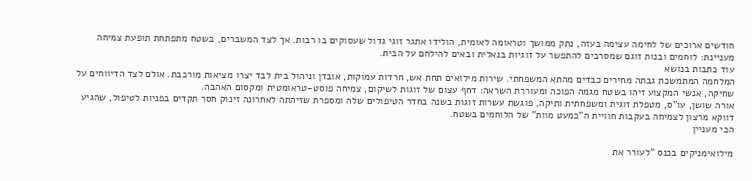חודשים ארוכים של לחימה עצימה בעזה, נתק ממושך וטראומה לאומית, הולידו אתגר זוגי גדול שעסוקים בו רבות. אך לצד המשברים, בשטח מתפתחת תופעת צמיחה מעניינת: לוחמים ובנות זוגם שמסרבים להתפשר על זוגיות בנאלית ובאים להילחם על הבית.
עוד כתבות בנושא
המלחמה המתמשכת גבתה מחירים כבדים מהתא המשפחתי. שירות מילואים תחת אש, חרדות עמוקות, אובדן וניהול בית לבד יצרו מציאות מורכבת. אולם לצד הדיווחים על שחיקה, אנשי המקצוע זיהו בשטח מגמה הפוכה ומעוררת השראה: דחף עצום של זוגות לשיקום, צמיחה פוסט-טראומטית ומקסום האהבה.
אורה שושן, עו"ס, מטפלת זוגית ומשפחתית ותיקה, פוגשת עשרות זוגות בשנה בחדר הטיפולים שלה ומספרת שזיהתה לאחרונה זינוק חסר תקדים בפניות לטיפול, שהגיע דווקא מרצון לצמיחה בעקבות חוויית ה"כמעט מוות" של הלוחמים בשטח.
הכי מעניין

מילואימניקים בכנס "לעורר את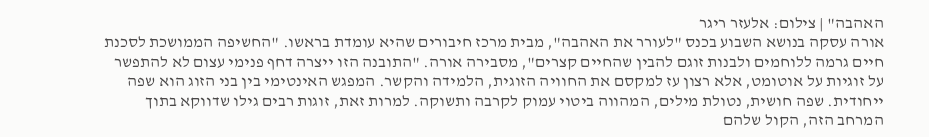האהבה" | צילום: אלעזר ריגר
אורה עסקה בנושא השבוע בכנס "לעורר את האהבה", מבית מרכז חיבורים שהיא עומדת בראשו. "החשיפה הממושכת לסכנת חיים גרמה ללוחמים ולבנות זוגם להבין שהחיים קצרים", מסבירה אורה. "התובנה הזו ייצרה דחף פנימי עצום לא להתפשר על זוגיות על אוטומט, אלא רצון עז למקסם את החוויה הזוגית, הלמידה והקשר. המפגש האינטימי בין בני הזוג הוא שפה ייחודית. שפה חושית, נטולת מילים, המהווה ביטוי עמוק לקרבה ותשוקה. למרות זאת, זוגות רבים גילו שדווקא בתוך המרחב הזה, הקול שלהם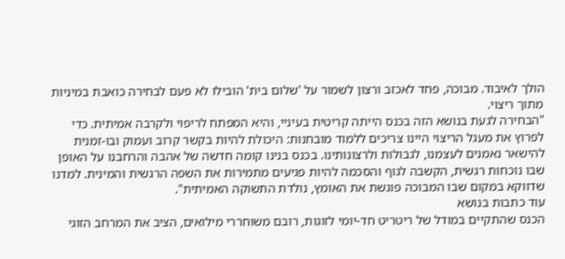הולך לאיבוד. מבוכה, פחד לאכזב ורצון לשמור על 'שלום בית' הובילו לא פעם לבחירה כואבת במיניות מתוך ריצוי.
"הבחירה לגעת בנושא הזה בכנס הייתה קריטית בעיניי, והיא המפתח לריפוי ולקרבה אמיתית. כדי לפרוץ את מעגל הריצוי היינו צריכים ללמוד מובחנות: היכולת להיות בקשר קרוב ועמוק ובו-זמנית להישאר נאמנים לעצמנו, לגבולות ולרצונותינו. בכנס בנינו קומה חדשה של אהבה והרחבנו על האופן שבו נוכחות רגשית, הקשבה לגוף והסכמה להיות פגיעים מתמירות את השפה הרגשית והמינית. למדנו שדווקא במקום שבו המבוכה פוגשת את האומץ, נולדת התשוקה האמיתית".
עוד כתבות בנושא
הכנס שהתקיים במודל של ריטריט חד-יומי לזוגות, רובם משוחררי מילואים, הציב את המרחב הזוגי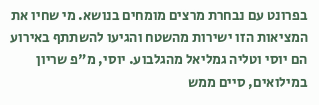בפרונט עם נבחרת מרצים מומחים בנושא. מי שחיו את המציאות הזו ישירות מהשטח והגיעו להשתתף באירוע הם יוסי וטליה גמליאל מהגלבוע. יוסי, מ"פ שריון במילואים, סיים ממש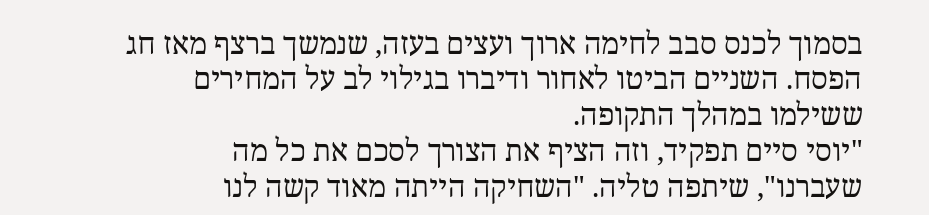בסמוך לכנס סבב לחימה ארוך ועצים בעזה, שנמשך ברצף מאז חג הפסח. השניים הביטו לאחור ודיברו בגילוי לב על המחירים ששילמו במהלך התקופה.
"יוסי סיים תפקיד, וזה הציף את הצורך לסכם את כל מה שעברנו", שיתפה טליה. "השחיקה הייתה מאוד קשה לנו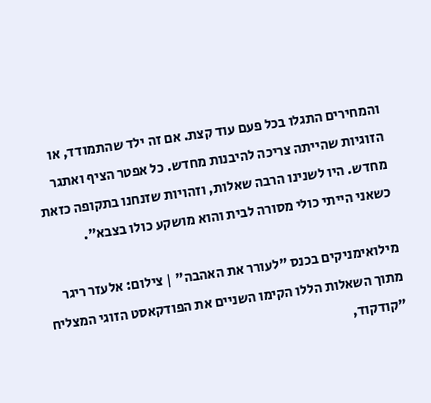והמחירים התגלו בכל פעם עוד קצת. אם זה ילד שהתמודד, או הזוגיות שהייתה צריכה להיבנות מחדש. כל אפטר הציף ואתגר מחדש. היו לשנינו הרבה שאלות, וזהויות שזנחנו בתקופה כזאת כשאני הייתי כולי מסורה לבית והוא מושקע כולו בצבא".

מילואימניקים בכנס "לעורר את האהבה" | צילום: אלעזר ריגר
מתוך השאלות הללו הקימו השניים את הפודקאסט הזוגי המצליח "קודקוד,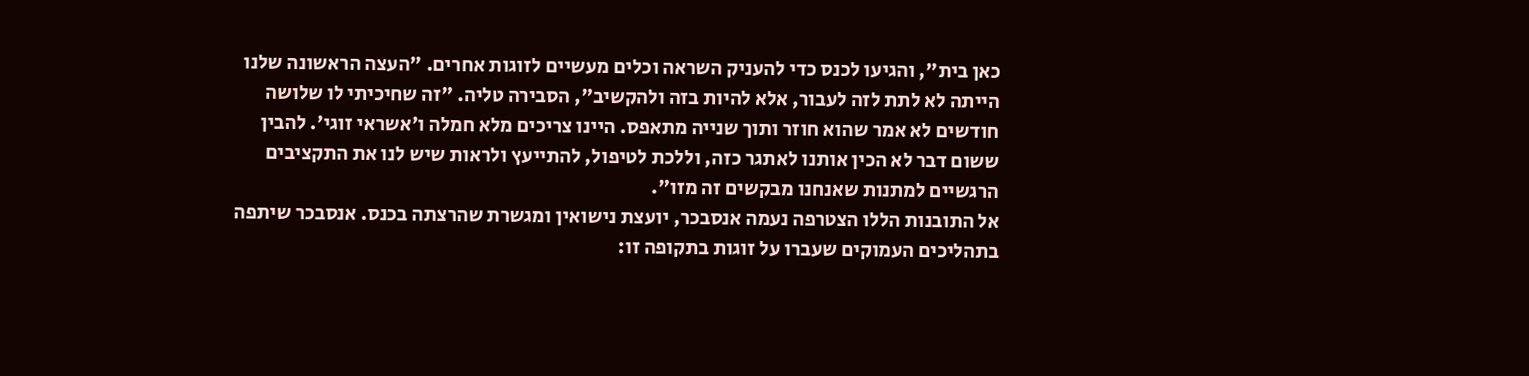כאן בית", והגיעו לכנס כדי להעניק השראה וכלים מעשיים לזוגות אחרים. "העצה הראשונה שלנו הייתה לא לתת לזה לעבור, אלא להיות בזה ולהקשיב", הסבירה טליה. "זה שחיכיתי לו שלושה חודשים לא אמר שהוא חוזר ותוך שנייה מתאפס. היינו צריכים מלא חמלה ו'אשראי זוגי'. להבין ששום דבר לא הכין אותנו לאתגר כזה, וללכת לטיפול, להתייעץ ולראות שיש לנו את התקציבים הרגשיים למתנות שאנחנו מבקשים זה מזו".
אל התובנות הללו הצטרפה נעמה אנסבכר, יועצת נישואין ומגשרת שהרצתה בכנס. אנסבכר שיתפה בתהליכים העמוקים שעברו על זוגות בתקופה זו: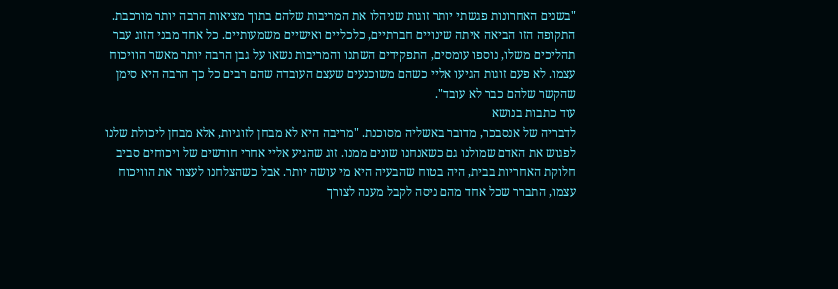"בשנים האחרונות פגשתי יותר זוגות שניהלו את המריבות שלהם בתוך מציאות הרבה יותר מורכבת. התקופה הזו הביאה איתה שינויים חברתיים, כלכליים ואישיים משמעותיים. כל אחד מבני הזוג עבר תהליכים משלו, נוספו עומסים, התפקידים השתנו והמריבות נשאו על גבן הרבה יותר מאשר הוויכוח עצמו. לא פעם זוגות הגיעו אליי כשהם משוכנעים שעצם העובדה שהם רבים כל כך הרבה היא סימן שהקשר שלהם כבר לא עובד".
עוד כתבות בנושא
לדבריה של אנסבכר, מדובר באשליה מסוכנת. "מריבה היא לא מבחן לזוגיות, אלא מבחן ליכולת שלנו לפגוש את האדם שמולנו גם כשאנחנו שונים ממנו. זוג שהגיע אליי אחרי חודשים של ויכוחים סביב חלוקת האחריות בבית, היה בטוח שהבעיה היא מי עושה יותר. אבל כשהצלחנו לעצור את הוויכוח עצמו, התברר שכל אחד מהם ניסה לקבל מענה לצורך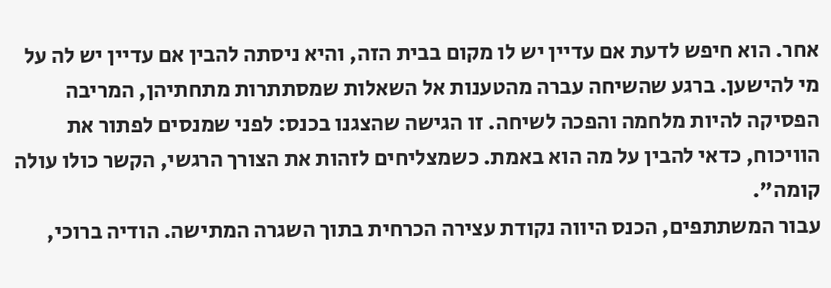אחר. הוא חיפש לדעת אם עדיין יש לו מקום בבית הזה, והיא ניסתה להבין אם עדיין יש לה על מי להישען. ברגע שהשיחה עברה מהטענות אל השאלות שמסתתרות מתחתיהן, המריבה הפסיקה להיות מלחמה והפכה לשיחה. זו הגישה שהצגנו בכנס: לפני שמנסים לפתור את הוויכוח, כדאי להבין על מה הוא באמת. כשמצליחים לזהות את הצורך הרגשי, הקשר כולו עולה קומה".
עבור המשתתפים, הכנס היווה נקודת עצירה הכרחית בתוך השגרה המתישה. הודיה ברוכי,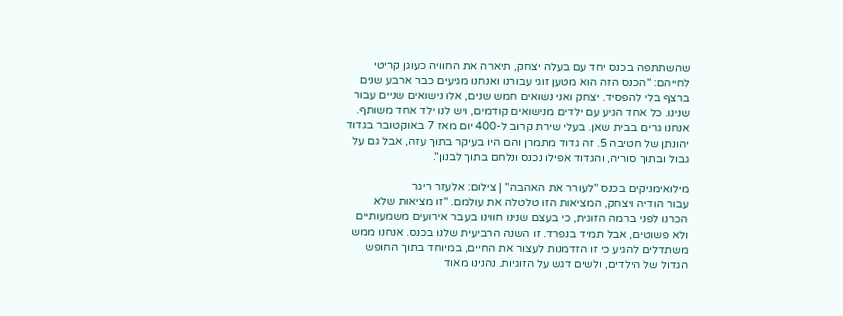שהשתתפה בכנס יחד עם בעלה יצחק, תיארה את החוויה כעוגן קריטי לחייהם: "הכנס הזה הוא מטען זוגי עבורנו ואנחנו מגיעים כבר ארבע שנים ברצף בלי להפסיד. יצחק ואני נשואים חמש שנים, אלו נישואים שניים עבור שנינו. כל אחד הגיע עם ילדים מנישואים קודמים, ויש לנו ילד אחד משותף. אנחנו גרים בבית שאן. בעלי שירת קרוב ל-400 יום מאז 7 באוקטובר בגדוד יהונתן של חטיבה 5. זה גדוד מתמרן והם היו בעיקר בתוך עזה, אבל גם על גבול ובתוך סוריה, והגדוד אפילו נכנס ונלחם בתוך לבנון".

מילואימניקים בכנס "לעורר את האהבה" | צילום: אלעזר ריגר
עבור הודיה ויצחק, המציאות הזו טלטלה את עולמם. "זו מציאות שלא הכרנו לפני ברמה הזוגית, כי בעצם שנינו חווינו בעבר אירועים משמעותיים ולא פשוטים, אבל תמיד בנפרד. זו השנה הרביעית שלנו בכנס. אנחנו ממש משתדלים להגיע כי זו הזדמנות לעצור את החיים, במיוחד בתוך החופש הגדול של הילדים, ולשים דגש על הזוגיות. נהנינו מאוד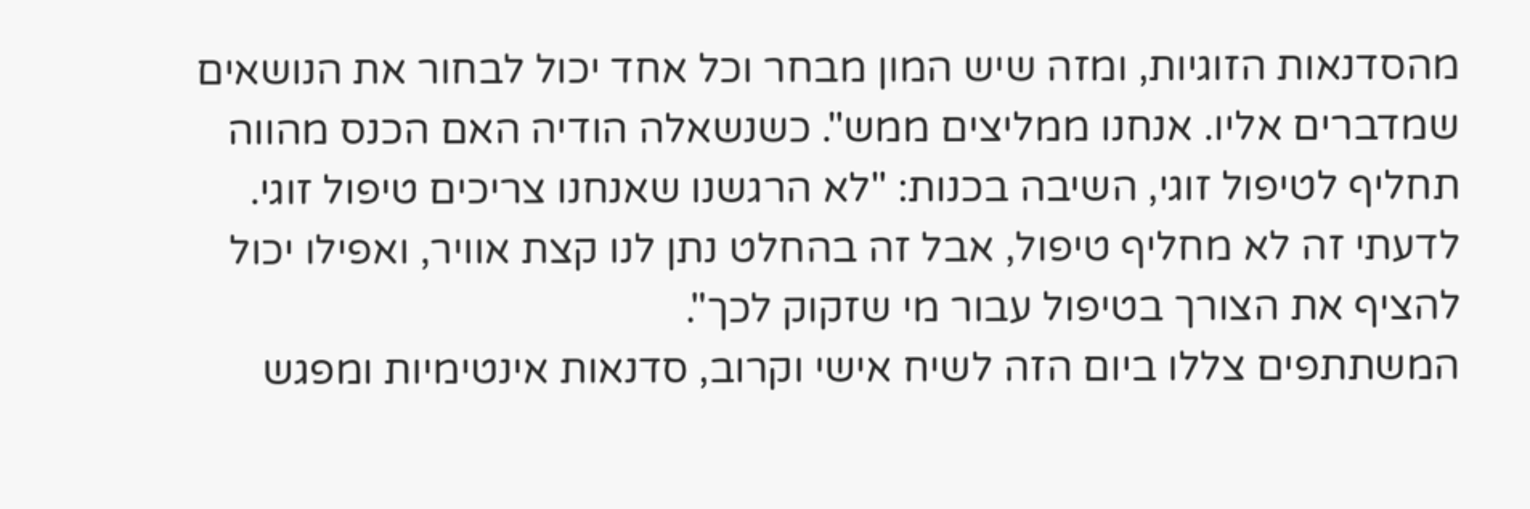מהסדנאות הזוגיות, ומזה שיש המון מבחר וכל אחד יכול לבחור את הנושאים שמדברים אליו. אנחנו ממליצים ממש". כשנשאלה הודיה האם הכנס מהווה תחליף לטיפול זוגי, השיבה בכנות: "לא הרגשנו שאנחנו צריכים טיפול זוגי. לדעתי זה לא מחליף טיפול, אבל זה בהחלט נתן לנו קצת אוויר, ואפילו יכול להציף את הצורך בטיפול עבור מי שזקוק לכך".
המשתתפים צללו ביום הזה לשיח אישי וקרוב, סדנאות אינטימיות ומפגש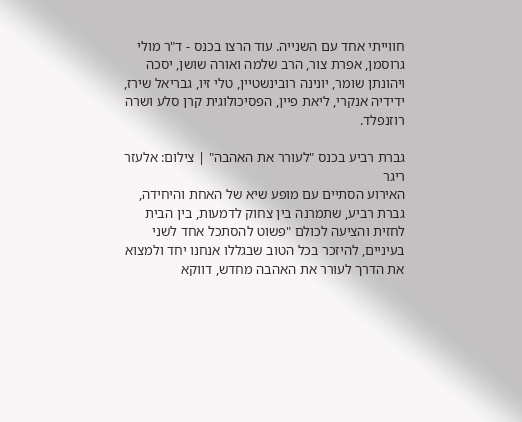חווייתי אחד עם השנייה. עוד הרצו בכנס - ד"ר מולי גרוסמן, אפרת צור, הרב שלמה ואורה שושן, יסכה ויהונתן שומר, יונינה רובינשטיין, טלי זיו, גבריאל שירז, ידידיה אנקרי, ליאת פיין, הפסיכולוגית קרן סלע ושרה רוזנפלד.

גברת רביע בכנס "לעורר את האהבה" | צילום: אלעזר ריגר
האירוע הסתיים עם מופע שיא של האחת והיחידה, גברת רביע, שתמרנה בין צחוק לדמעות, בין הבית לחזית והציעה לכולם "פשוט להסתכל אחד לשני בעיניים, להיזכר בכל הטוב שבגללו אנחנו יחד ולמצוא את הדרך לעורר את האהבה מחדש, דווקא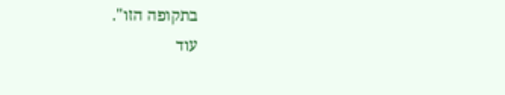בתקופה הזו".
עוד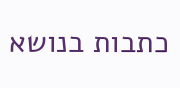כתבות בנושא